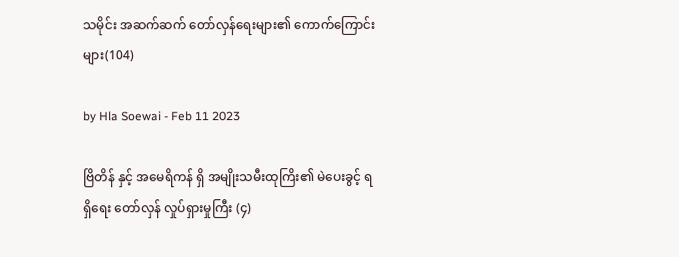သမိုင်း အဆက်ဆက် တော်လှန်ရေးများ၏ ကောက်ကြောင်းများ(104)

by Hla Soewai - Feb 11 2023

ဗြိတိန် နှင့် အမေရိကန် ရှိ အမျိုးသမီးထုကြိး၏ မဲပေးခွင့် ရရှိရေး တော်လှန် လှုပ်ရှားမှုကြီး (၄)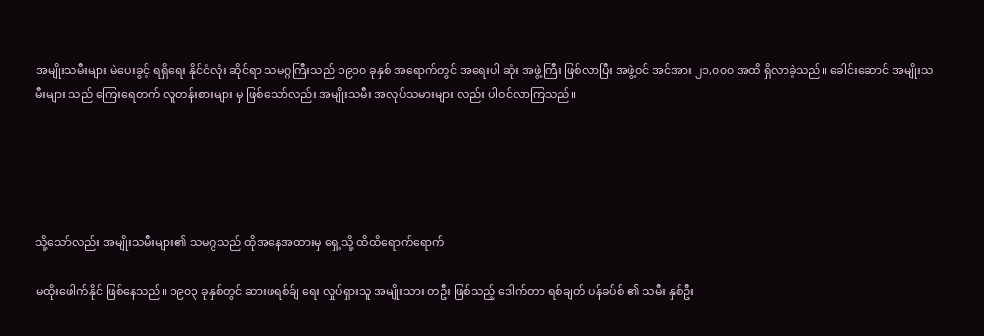အမျိုးသမီးများ မဲပေးခွင့် ရရှိရေး နိုင်ငံလုံး ဆိုင်ရာ သမဂ္ဂကြီးသည် ၁၉၁၀ ခုနှစ် အရောက်တွင် အရေးပါ ဆုံး အဖွဲ့ကြီး ဖြစ်လာပြီး အဖွဲ့ဝင် အင်အား ၂၁,၀၀၀ အထိ ရှိလာခဲ့သည်။ ခေါင်းဆောင် အမျိုးသမီးများ သည် ကြေးရေတက် လူတန်းစားများ မှ ဖြစ်သော်လည်း အမျိုးသမီး အလုပ်သမားများ လည်း ပါဝင်လာကြသည်။





သို့သော်လည်း အမျိုးသမီးများ၏ သမဂ္ငသည် ထိုအနေအထားမှ ရှေ့သို့ ထိထိရောက်ရောက်

မထိုးဖေါက်နိုင် ဖြစ်နေသည်။ ၁၉၀၃ ခုနှစ်တွင် ဆားဖရစ်ခ်ျ ရေး လှုပ်ရှားသူ အမျိုးသား တဦး ဖြစ်သည့် ဒေါက်တာ ရစ်ချတ် ပန်ခပ်စ် ၏ သမီး နှစ်ဦး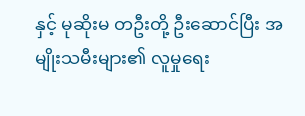နှင့် မုဆိုးမ တဦးတို့ ဦးဆောင်ပြီး အမျိုးသမီးများ၏ လူမှုရေး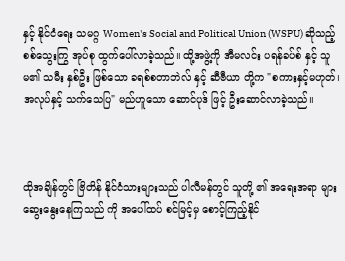နှင့် နိုင်ငံရေး သမဂ္ဂ Women's Social and Political Union (WSPU) ဆိုသည့် စစ်သွေးကြွ အုပ်စု ထွက်ပေါ်လာခဲ့သည်။ ထို့အဖွဲ့ကို အီမလင်း ပရန်ခပ်စ် နှင့် သူမ၏ သမီး နှစ်ဦး ဖြစ်သော ခရစ်စတာဘဲလ် နှင့် ဆီဗီယာ တို့က "စကားနှင့်မဟုတ်၊ အလုပ်နှင့် သက်သေပြ" မည်‌ဟူသော ဆောင်ပုဒ် ဖြင့် ဦးဆောင်လာခဲ့သည်။



ထိုအချိန်တွင် ဗြိတိန် နိုင်ငံသားများသည် ပါလီမန်တွင် သူတို့ ၏ အရေးအရာ များ ဆွေးနွေးနေကြသည် ကို အပေါ်ထပ် စင်မြင့်မှ စောင့်ကြည့်နိုင်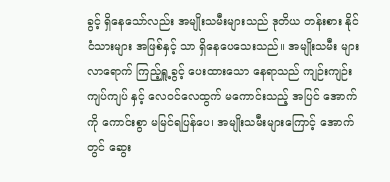ခွင့် ရှိနေသော်လည်း အမျိုးသမီးများသည် ဒုတိယ တန်းစား နိုင်ငံသားများ အဖြစ်နှင့် သာ ရှိနေပေသေးသည်။ အမျိုးသမီး များ လာရောက် ကြည့်ရှူ့ခွင့် ပေးထားသော နေရာသည် ကျဉ်းကျဉ်းကျပ်ကျပ် နှင့် လေဝင်လေထွက် မကောင်းသည့် အပြင် အောက်ကို ကောင်းစွာ မမြင်ရပြန်ပေ၊ အမျိုးသမီးများကြောင့် အောက်တွင် ‌ဆွေး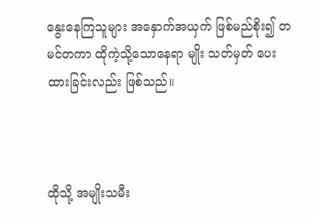နွေးနေကြသူများ အနှောက်အယှက် ဖြစ်မည်စိုး၍ တမင်တကာ ထိုကဲ့သို့သောနေရာ မျိုး သတ်မှတ် ပေးထားခြင်းလည်း ဖြစ်သည်။



ထိုသို့ အမျိုးသမီး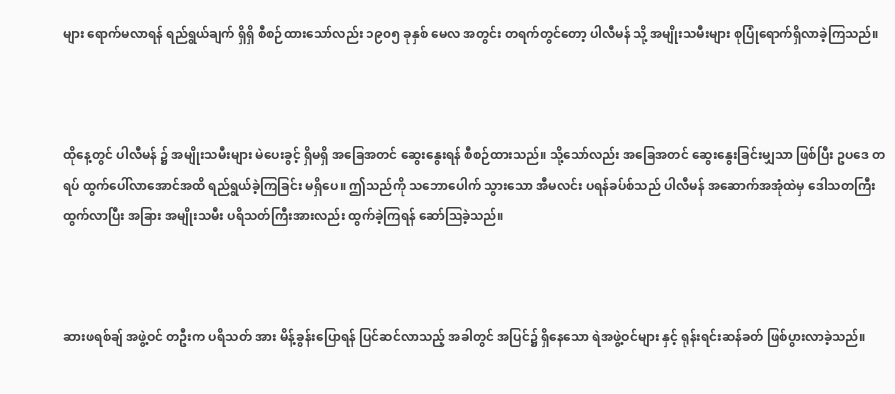များ ရောက်မလာရန် ရည်ရွယ်ချက် ရှိရှိ စီစဉ်ထားသော်လည်း ၁၉၀၅ ခုနှစ် မေလ အတွင်း တရက်တွင်တော့ ပါလီမန် သို့ အမျိုးသမီးများ စုပြုံရောက်ရှိလာခဲ့ကြသည်။



ထိုနေ့တွင် ပါလီမန် ၌ အမျိုးသမီးများ မဲပေးခွင့် ရှိမရှိ အခြေအတင် ဆွေးနွေးရန် စီစဉ်ထားသည်။ သို့သော်လည်း အခြေအတင် ဆွေးနွေးခြင်းမျှသာ ဖြစ်ပြီး ဥပဒေ တရပ် ထွက်ပေါ်လာအောင်အထိ ရည်ရွယ်ခဲ့ကြခြင်း မရှိပေ။ ဤသည်ကို သဘောပေါက် သွားသော အီမလင်း ပရန်ခပ်စ်သည် ပါလီမန် အဆောက်အအုံထဲမှ ဒေါသတကြီး ထွက်လာပြီး အခြား အမျိုးသမီး ပရိသတ်ကြီးအားလည်း ထွက်ခဲ့ကြရန် ဆော်‌ဩခဲ့သည်။



ဆားဖရစ်ချ် အဖွဲ့ဝင် တဦးက ပရိသတ် အား မိန့်ခွန်းပြောရန် ပြင်ဆင်လာသည့် အခါတွင် အပြင်၌ ရှိနေသော ရဲအဖွဲ့ဝင်များ နှင့် ရုန်းရင်းဆန်ခတ် ဖြစ်ပွားလာခဲ့သည်။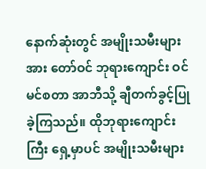နောက်ဆုံးတွင် အမျိုးသမီးများအား တော်ဝင် ဘုရားကျောင်း ဝင်မင်စတာ အာဘီသို့ ချီတက်ခွင့်ပြုခဲ့ကြသည်။ ထိုဘုရားကျောင်းကြီး ရှေ့မှာပင် အမျိုးသမီးများ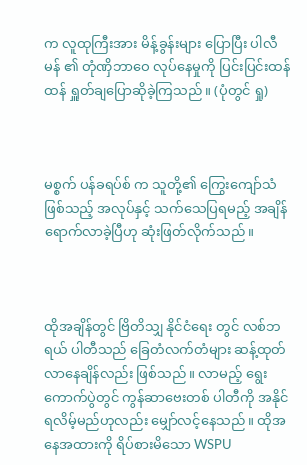က လူထုကြီးအား မိန့်ခွန်းများ ပြောပြီး ပါလီမန် ၏ တုံဏှိဘာဝေ လုပ်နေမှုကို ပြင်းပြင်းထန်ထန် ရှူတ်ချပြောဆိုခဲ့ကြသည်။ (ပုံတွင် ရှု)



မစ္စက် ပန်ခရပ်စ် က သူတို့၏ ကြွေးကျော်သံ ဖြစ်သည့် အလုပ်နှင့် သက်သေပြရမည့် အချိန်ရောက်လာခဲ့ပြီဟု ဆုံးဖြတ်လိုက်သည်။



ထိုအချိန်တွင် ဗြိတိသျှ နိုင်ငံရေး တွင် လစ်ဘရယ် ပါတီသည် ခြေတံလက်တံများ ဆန့်ထုတ်လာနေချိန်လည်း ဖြစ်သည်။ လာမည့် ရွေးကောက်ပွဲတွင် ကွန်ဆာဗေးတစ် ပါတီကို အနိုင်ရလိမ့်မည်ဟုလည်း မျှော်လင့်နေသည်။ ထိုအနေအထားကို ရိပ်စားမိသော WSPU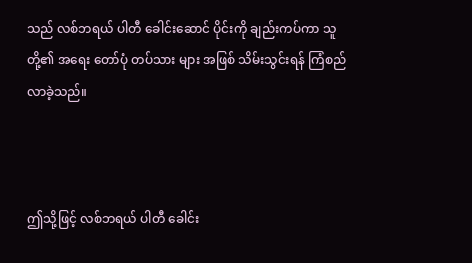သည် လစ်ဘရယ် ပါတီ ခေါင်းဆောင် ပိုင်းကို ချည်းကပ်ကာ သူတို့၏ အရေး တော်ပုံ တပ်သား များ အဖြစ် သိမ်းသွင်းရန် ကြံစည် လာခဲ့သည်။



ဤသို့ဖြင့် လစ်ဘရယ် ပါတီ ခေါင်း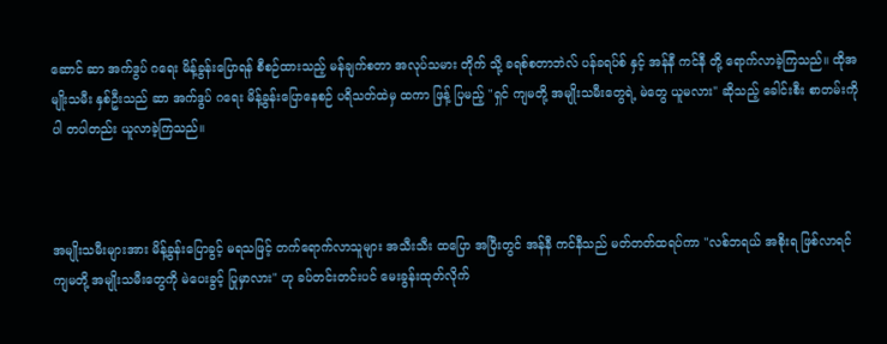ဆောင် ဆာ အက်ဒွပ် ဂရေး ‌မိန့်ခွန်းပြောရန် စီစဉ်ထားသည့် မန်ချက်စတာ အလုပ်သမား တိုက် သို့ ခရစ်စတာဘဲလ် ပန်ခရပ်စ် နှင့် အန်နီ ကင်နီ တို့ ရောက်လာခဲ့ကြသည်။ ထိုအမျိုးသမီး နှစ်ဦးသည် ဆာ အက်ဒွပ် ဂရေး မိန့်ခွန်းပြောနေစဉ် ပရိသတ်ထဲမှ ထကာ ဖြန့် ပြမည့် "ရှင် ကျမတို့ အမျိုးသမီးတွေရဲ့ မဲတွေ ယူမလား" ဆိုသည့် ခေါင်းစီး စာတမ်းကိုပါ တပါတည်း ယူလာခဲ့ကြသည်။



အမျိုးသမီးများအား မိန့်ခွန်းပြောခွင့် မရသဖြင့် တက်ရောက်လာသူများ အသီးသီး ထပြော အပြီးတွင် အန်နီ ကင်နီသည် မတ်တတ်ထရပ်ကာ "လစ်ဘရယ် အစိုးရ ဖြစ်လာရင် ကျမတို့ အမျိုးသမီးတွေကို မဲပေးခွင့် ပြုမှာလား" ဟု ခပ်တင်းတင်းပင် မေးခွန်းထုတ်လိုက်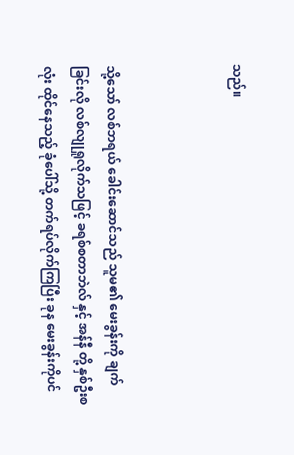သည်။



သို့သော် လစ်ဘရယ် ခေါင်းဆောင်သည် သူမ၏ မေးခွန်းကို ချက်ခြင်းလို လစ်လျုရှုလိုက်သဖြင့် ခရစ်စတာဘဲလ် နှင့် အန်နီ တို့ နှစ်ဦးစလုံး ထိုင်နေသည့် ခုံပေါ်သို့ တက်ရပ်လိုက်ကြပြီး ခုန မေးခွန်းကိုပင်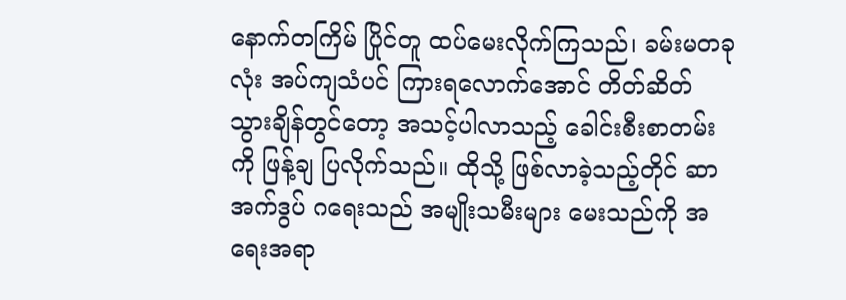နောက်တကြိမ် ပြိုင်တူ ထပ်မေးလိုက်ကြသည်၊ ခမ်းမတခုလုံး အပ်ကျသံပင် ကြားရလောက်အောင် တိတ်ဆိတ် သွားချိန်တွင်တော့ အသင့်ပါလာသည့် ခေါင်းစီးစာတမ်း ကို ဖြန့်ချ ပြလိုက်သည်။ ထိုသို့ ဖြစ်လာခဲ့သည့်တိုင် ဆာ အက်ဒွပ် ဂရေးသည် အမျိုးသမီးများ မေးသည်ကို အရေးအရာ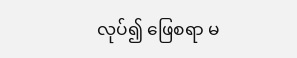လုပ်၍ ဖြေစရာ မ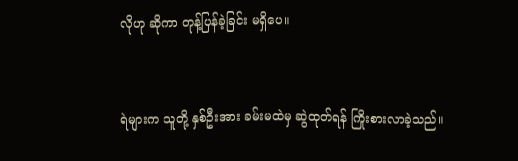လိုဟု ဆိုကာ တုန့်ပြန်ခဲ့ခြင်း မရှိပေ။



ရဲများက သူတို့ နှစ်ဦးအား ခမ်းမထဲမှ ဆွဲထုတ်ရန် ကြိုးစားလာခဲ့သည်။